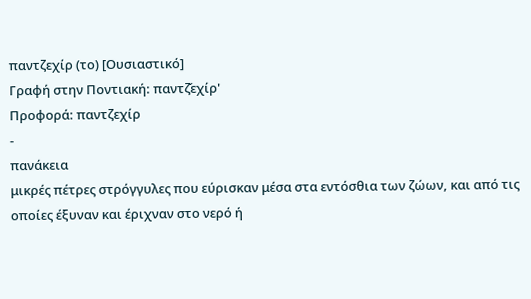παντζεχίρ (το) [Ουσιαστικό]
Γραφή στην Ποντιακή: παντζ̌εχίρ'
Προφορά: παντζεχίρ
-
πανάκεια
μικρές πέτρες στρόγγυλες που εύρισκαν μέσα στα εντόσθια των ζώων, και από τις οποίες έξυναν και έριχναν στο νερό ή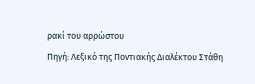ρακί του αρρώστου
Πηγή: Λεξικό της Ποντιακής Διαλέκτου Στάθη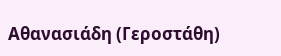Αθανασιάδη (Γεροστάθη)